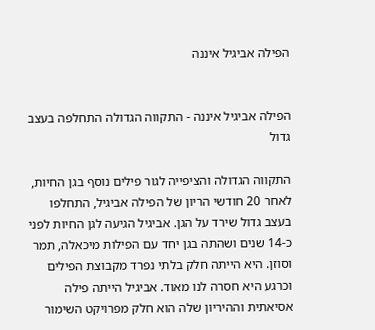הפילה אביגיל איננה


הפילה אביגיל איננה - התקווה הגדולה התחלפה בעצב גדול

התקווה הגדולה והציפייה לגור פילים נוסף בגן החיות, לאחר 20 חודשי הריון של הפילה אביגיל, התחלפו בעצב גדול שירד על הגן. אביגיל הגיעה לגן החיות לפני כ-14 שנים ושהתה בגן יחד עם הפילות מיכאלה, תמר וסוזן. היא הייתה חלק בלתי נפרד מקבוצת הפילים וכרגע היא חסרה לנו מאוד. אביגיל הייתה פילה אסיאתית וההיריון שלה הוא חלק מפרויקט השימור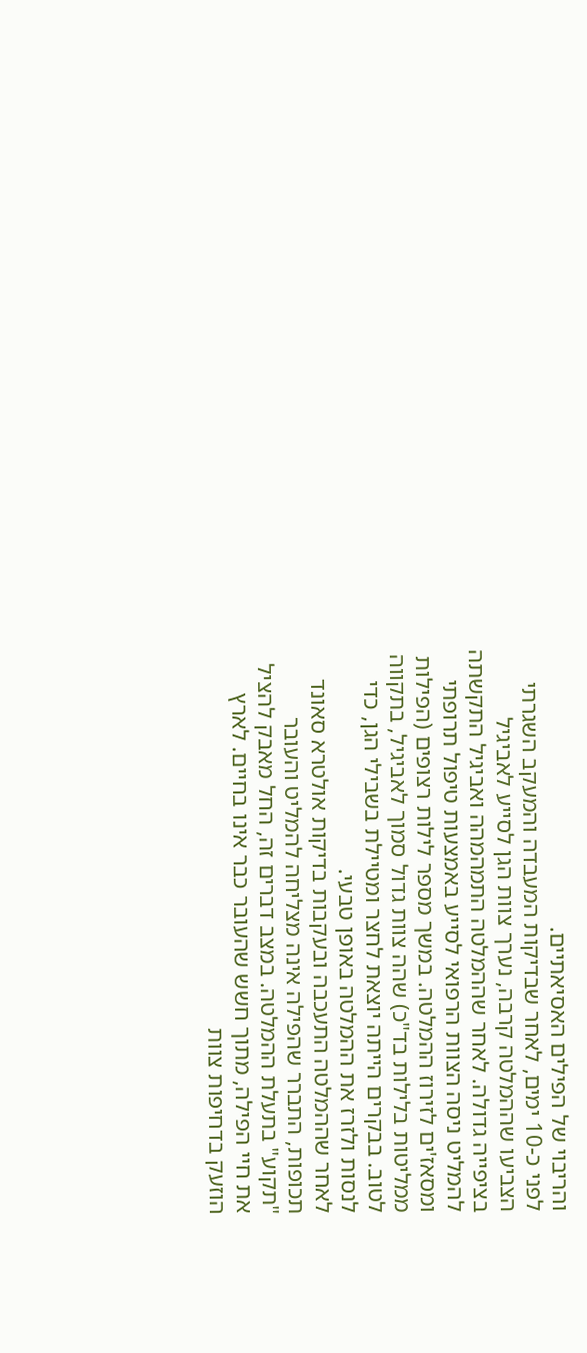והריבוי של הפילים האסיאתיים.
לפני כ-10 ימים, לאחר שבדיקות המעבדה והמעקב השגרתי הצביעו שההמלטה קרבה, נערך צוות הגן לסייע לאביגיל בציפייה גדולה. לאחר שההמלטה התמהמהה ואביגיל התקשתה להמליט ניסה הצוות הרפואי לסייע באמצעות טיפול תרופתי ומסאז'ים לזירוז ההמלטה. במשך מספר לילות רצופים (הפילות ממליטות בלילות בד"כ) שהה צוות גדול סמוך לאביגיל, בתקווה לטוב. בבקרים הייתה יוצאת לחצר ומטיילת בשבילי הגן, כדי לנסות ולזרז את ההמלטה באופן טבעי.
לאחר שההמלטה התעכבה ובעקבות בדיקות אולטרא סאונד תכופות, התברר שהפילה אינה מצליחה להמליט והעובר "תקוע" בתעלת ההמלטה. במצב דברים זה, החל מאבק להציל את חיי הפילה, מתוך חשש שהעובר כבר אינו בחיים. לארץ הוזעק בדחיפות צוות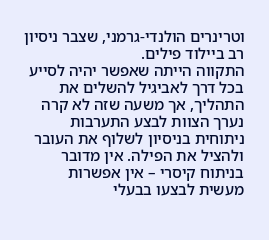וטרינרים הולנדי-גרמני, שצבר ניסיון רב ביילוד פילים.
התקווה הייתה שאפשר יהיה לסייע בכל דרך לאביגיל להשלים את התהליך, אך משעה שזה לא קרה נערך הצוות לבצע התערבות ניתוחית בניסיון לשלוף את העובר ולהציל את הפילה. אין מדובר בניתוח קיסרי – אין אפשרות מעשית לבצעו בבעלי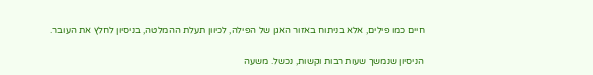חיים כמו פילים, אלא בניתוח באזור האגן של הפילה, לכיוון תעלת ההמלטה, בניסיון לחלץ את העובר.

הניסיון שנמשך שעות רבות וקשות, נכשל. משעה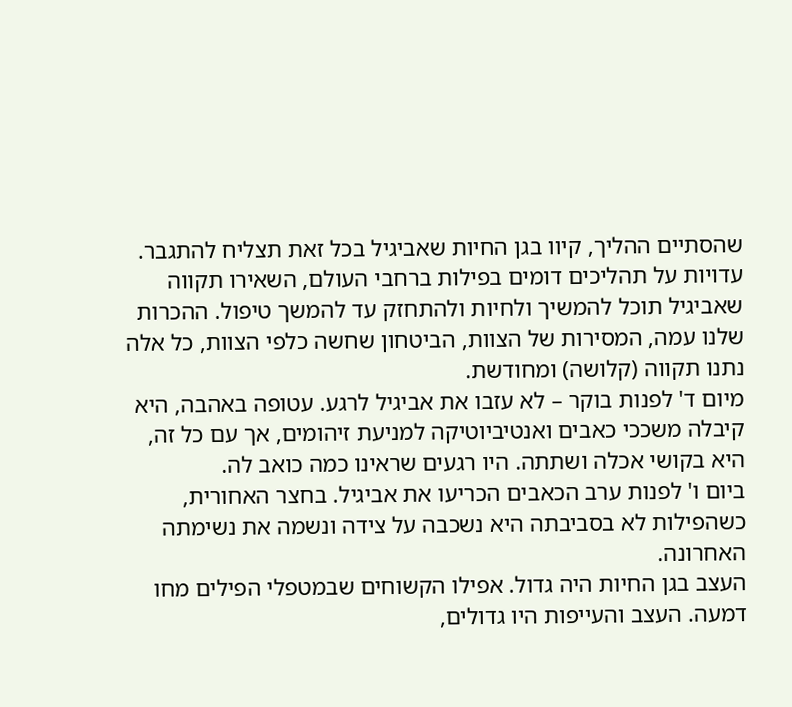שהסתיים ההליך, קיוו בגן החיות שאביגיל בכל זאת תצליח להתגבר. עדויות על תהליכים דומים בפילות ברחבי העולם, השאירו תקווה שאביגיל תוכל להמשיך ולחיות ולהתחזק עד להמשך טיפול. ההכרות שלנו עמה, המסירות של הצוות, הביטחון שחשה כלפי הצוות, כל אלה נתנו תקווה (קלושה) ומחודשת.
מיום ד' לפנות בוקר – לא עזבו את אביגיל לרגע. עטופה באהבה, היא קיבלה משככי כאבים ואנטיביוטיקה למניעת זיהומים, אך עם כל זה, היא בקושי אכלה ושתתה. היו רגעים שראינו כמה כואב לה.
ביום ו' לפנות ערב הכאבים הכריעו את אביגיל. בחצר האחורית, כשהפילות לא בסביבתה היא נשכבה על צידה ונשמה את נשימתה האחרונה.
העצב בגן החיות היה גדול. אפילו הקשוחים שבמטפלי הפילים מחו דמעה. העצב והעייפות היו גדולים,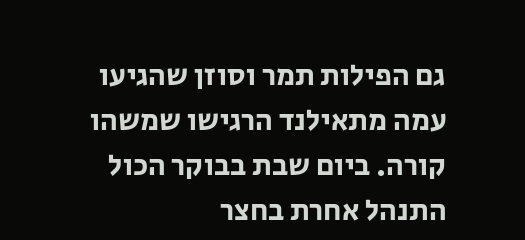גם הפילות תמר וסוזן שהגיעו עמה מתאילנד הרגישו שמשהו קורה. ביום שבת בבוקר הכול התנהל אחרת בחצר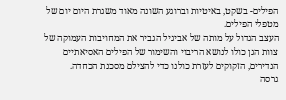הפילים- בשקט, באיטיות וברוגע השונה מאוד משגרת היום יום של מטפלי הפילים.
העצב הגדול על מותה של אביגיל הגביר את המחויבות העמוקה של צוות הגן כולו לנושא הריבוי והשימור של הפילים האסיאתיים הנדירים, הזקוקים לעזרת כולנו כדי להצילם מסכנת הכחדה.
גרסה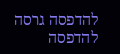להדפסה גרסה להדפסה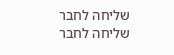שליחה לחבר שליחה לחבר